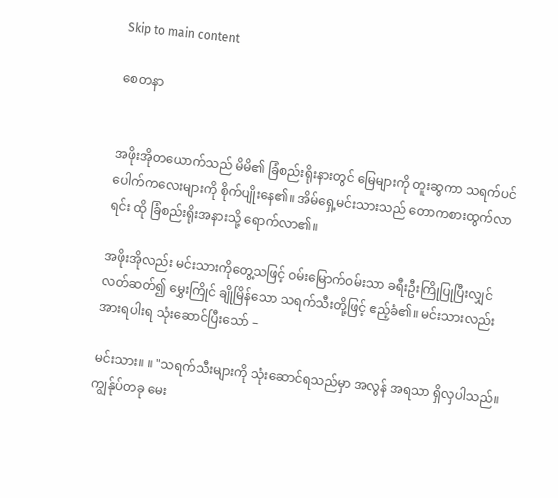Skip to main content

စေတနာ


အဖိုးအိုတယောက်သည် မိမိ၏ ခြံစည်းရိုးနားတွင် မြေများကို တူးဆွကာ သရက်ပင်ပေါက်ကလေးများကို စိုက်ပျိုးနေ၏။ အိမ်ရှေ့မင်းသားသည် တောကစားထွက်လာရင်း ထို ခြံစည်းရိုးအနားသို့ ရောက်လာ၏။

အဖိုးအိုလည်း မင်းသားကိုတွေ့သဖြင့် ဝမ်းမြောက်ဝမ်းသာ ခရီးဦးကြိုပြုပြီးလျှင် လတ်ဆတ်၍ မွှေးကြိုင် ချိုမြိန်သော သရက်သီးတို့ဖြင့် ဧည့်ခံ၏။ မင်းသားလည်း အားရပါးရ သုံးဆောင်ပြီးသော် –

မင်းသား။ ။ "သရက်သီးများကို သုံးဆောင်ရသည်မှာ အလွန် အရသာ ရှိလှပါသည်။ ကျွန်ုပ်တခု မေး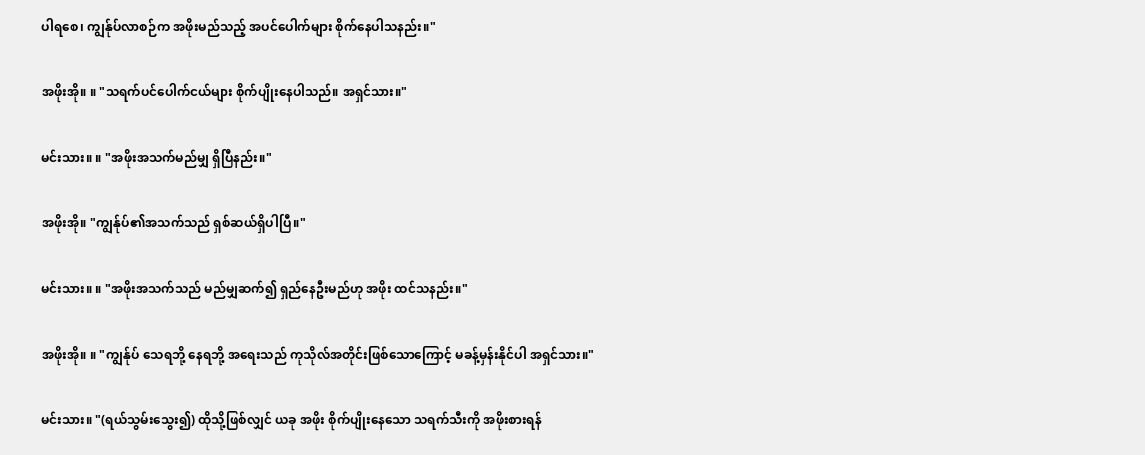ပါရစေ၊ ကျွန်ုပ်လာစဉ်က အဖိုးမည်သည့် အပင်ပေါက်များ စိုက်နေပါသနည်း။"

အဖိုးအို။ ။ "သရက်ပင်ပေါက်ငယ်များ စိုက်ပျိုးနေပါသည်။ အရှင်သား။"

မင်းသား။ ။ "အဖိုးအသက်မည်မျှ ရှိပြီနည်း။"

အဖိုးအို။ "ကျွန်ုပ်၏အသက်သည် ရှစ်ဆယ်ရှိပါပြီ။"

မင်းသား။ ။ "အဖိုးအသက်သည် မည်မျှဆက်၍ ရှည်နေဦးမည်ဟု အဖိုး ထင်သနည်း။"

အဖိုးအို။ ။ "ကျွန်ုပ် သေရဘို့ နေရဘို့ အရေးသည် ကုသိုလ်အတိုင်းဖြစ်သောကြောင့် မခန့်မှန်းနိုင်ပါ အရှင်သား။"

မင်းသား။ "(ရယ်သွမ်းသွေး၍) ထိုသို့ဖြစ်လျှင် ယခု အဖိုး စိုက်ပျိုးနေသော သရက်သီးကို အဖိုးစားရန်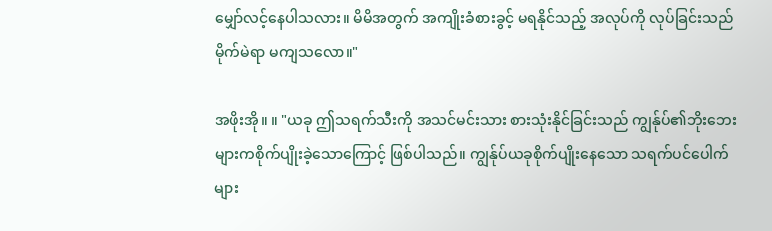မျှော်လင့်နေပါသလား။ မိမိအတွက် အကျိုးခံစားခွင့် မရနိုင်သည့် အလုပ်ကို လုပ်ခြင်းသည် မိုက်မဲရာ မကျသလော။"

အဖိုးအို။ ။ "ယခု ဤသရက်သီးကို အသင်မင်းသား စားသုံးနိုင်ခြင်းသည် ကျွန်ုပ်၏ဘိုးဘေးများကစိုက်ပျိုးခဲ့သောကြောင့် ဖြစ်ပါသည်။ ကျွန်ုပ်ယခုစိုက်ပျိုးနေသော သရက်ပင်ပေါက်များ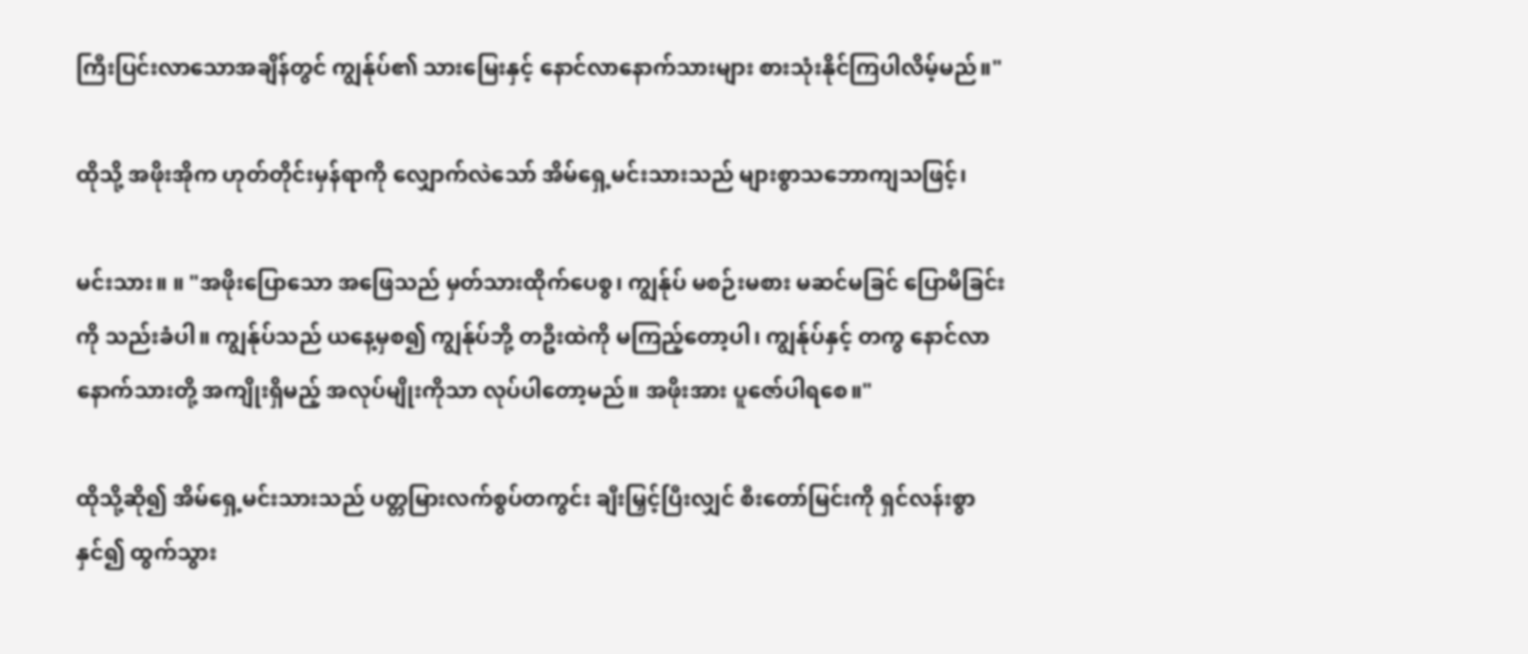ကြီးပြင်းလာသောအချိန်တွင် ကျွန်ုပ်၏ သားမြေးနှင့် နောင်လာနောက်သားများ စားသုံးနိုင်ကြပါလိမ့်မည်။"

ထိုသို့ အဖိုးအိုက ဟုတ်တိုင်းမှန်ရာကို လျှောက်လဲသော် အိမ်ရှေ့မင်းသားသည် များစွာသဘောကျသဖြင့်၊

မင်းသား။ ။ "အဖိုးပြောသော အဖြေသည် မှတ်သားထိုက်ပေစွ၊ ကျွန်ုပ် မစဉ်းမစား မဆင်မခြင် ပြောမိခြင်းကို သည်းခံပါ။ ကျွန်ုပ်သည် ယနေ့မှစ၍ ကျွန်ုပ်ဘို့ တဦးထဲကို မကြည့်တော့ပါ၊ ကျွန်ုပ်နှင့် တကွ နောင်လာနောက်သားတို့ အကျိုးရှိမည့် အလုပ်မျိုးကိုသာ လုပ်ပါတော့မည်။ အဖိုးအား ပူဇော်ပါရစေ။"

ထိုသို့ဆို၍ အိမ်ရှေ့မင်းသားသည် ပတ္တမြားလက်စွပ်တကွင်း ချီးမြှင့်ပြီးလျှင် စီးတော်မြင်းကို ရှင်လန်းစွာနှင်၍ ထွက်သွား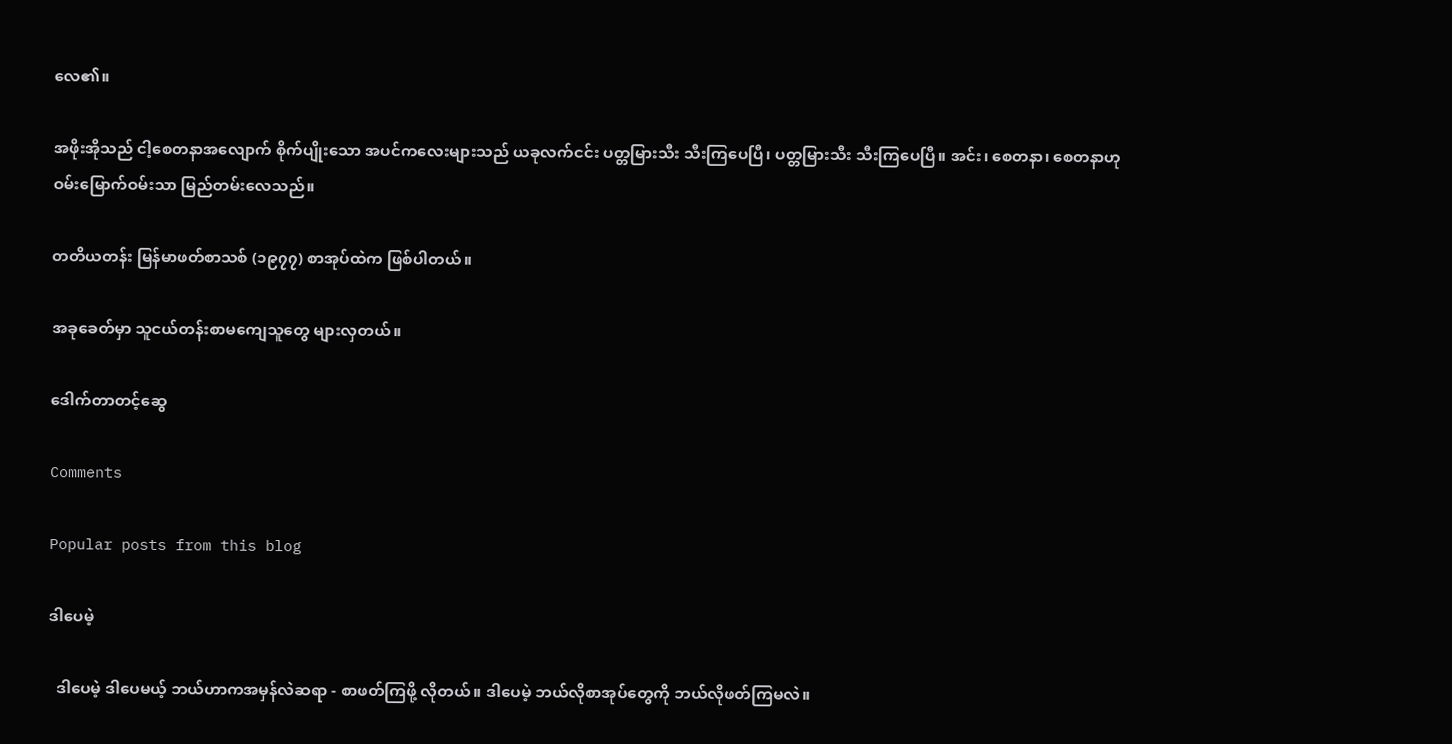လေ၏။

အဖိုးအိုသည် ငါ့စေတနာအလျောက် စိုက်ပျိုးသော အပင်ကလေးများသည် ယခုလက်ငင်း ပတ္တမြားသီး သီးကြပေပြီ၊ ပတ္တမြားသီး သီးကြပေပြီ။ အင်း၊ စေတနာ၊ စေတနာဟု ဝမ်းမြောက်ဝမ်းသာ မြည်တမ်းလေသည်။

တတိယတန်း မြန်မာဖတ်စာသစ် (၁၉၇၇) စာအုပ်ထဲက ဖြစ်ပါတယ်။

အခုခေတ်မှာ သူငယ်တန်းစာမကျေသူတွေ များလှတယ်။

ဒေါက်တာတင့်ဆွေ

Comments

Popular posts from this blog

ဒါပေမဲ့

  ဒါပေမဲ့ ဒါပေမယ့် ဘယ်ဟာကအမှန်လဲဆရာ - စာဖတ်ကြဖို့ လိုတယ်။ ဒါပေမဲ့ ဘယ်လိုစာအုပ်တွေကို ဘယ်လိုဖတ်ကြမလဲ။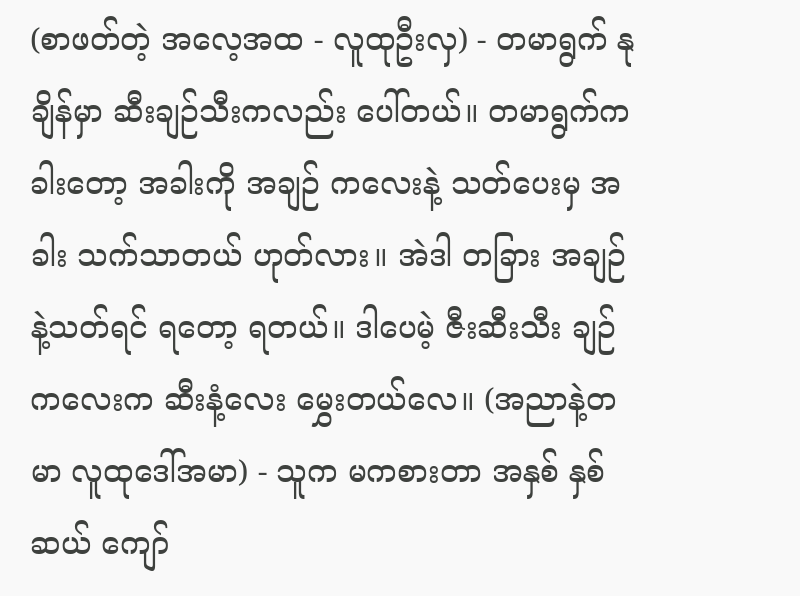(စာဖတ်တဲ့ အလေ့အထ - လူထုဦးလှ) - တမာရွက် နုချိန်မှာ ဆီးချဉ်သီးကလည်း ပေါ်တယ်။ တမာရွက်က ခါးတော့ အခါးကို အချဉ် ကလေးနဲ့ သတ်ပေးမှ အခါး သက်သာတယ် ဟုတ်လား။ အဲဒါ တခြား အချဉ်နဲ့သတ်ရင် ရတော့ ရတယ်။ ဒါပေမဲ့ ဇီးဆီးသီး ချဉ်ကလေးက ဆီးနံ့လေး မွှေးတယ်လေ။ (အညာနဲ့တမာ လူထုဒေါ်အမာ) - သူက မကစားတာ အနှစ် နှစ်ဆယ် ကျော်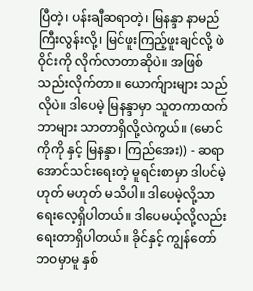ပြီတဲ့၊ ပန်းချီဆရာတဲ့၊ မြနန္ဒာ နာမည်ကြီးလွန်းလို့၊ မြင်ဖူးကြည့်ဖူးချင်လို့ ဖဲဝိုင်းကို လိုက်လာတာဆိုပဲ။ အဖြစ်သည်းလိုက်တာ။ ယောက်ျားများ သည်လိုပဲ။ ဒါပေမဲ့ မြနန္ဒာမှာ သူတကာထက် ဘာများ သာတာရှိလို့လဲကွယ်။ (မောင် ကိုကို နှင့် မြနန္ဒာ၊ ကြည်အေး)) - ဆရာအောင်သင်းရေးတဲ့ မူရင်းစာမှာ ဒါပင်မဲ့ ဟုတ် မဟုတ် မသိပါ။ ဒါပေမဲ့လို့သာ ရေးလေ့ရှိပါတယ်။ ဒါပေမယ့်လို့လည်း ရေးတာရှိပါတယ်။ ခိုင်နှင့် ကျွန်တော် ဘဝမှာမူ နှစ်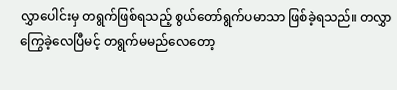လွှာပေါင်းမှ တရွက်ဖြစ်ရသည့် စွယ်တော်ရွက်ပမာသာ ဖြစ်ခဲ့ရသည်။ တလွှာကြွေခဲ့လေပြီမင့် တရွက်မမည်လေတော့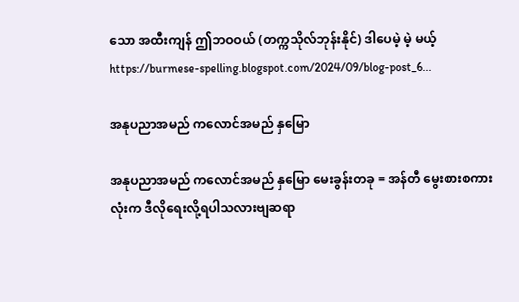သော အထီးကျန် ဤဘဝဝယ် (တက္ကသိုလ်ဘုန်းနိုင်) ဒါပေမဲ့ မဲ့ မယ့် https://burmese-spelling.blogspot.com/2024/09/blog-post_6...

အနုပညာအမည် ကလောင်အမည် နှမြော

အနုပညာအမည် ကလောင်အမည် နှမြော မေးခွန်းတခု = အန်တီ မွေးစားစကားလုံးက ဒီလိုရေးလို့ရပါသလားဗျဆရာ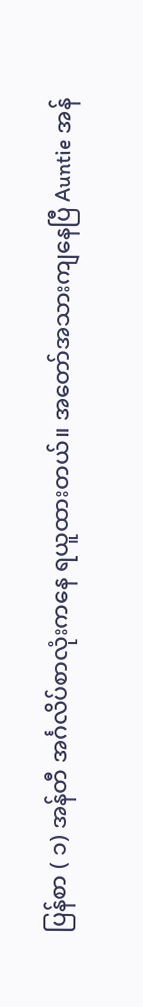ပြန်စာ ( ၁) အန်တီ အင်္ဂလိပ်စာလုံးကနေ ရယူထားတယ်။ အတော်အသားကျနေပြီ Auntie အန်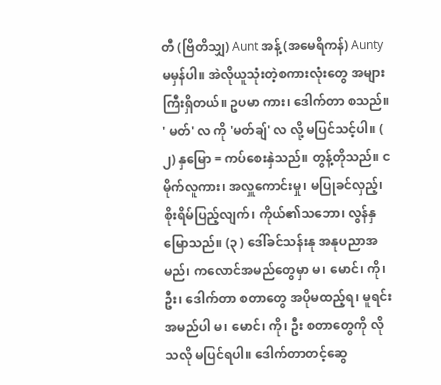တီ (ဗြိတိသျှ) Aunt အန့် (အမေရိကန်) Aunty မမှန်ပါ။ အဲလိုယူသုံးတဲ့စကားလုံးတွေ အများကြီးရှိတယ်။ ဥပမာ ကား၊ ဒေါက်တာ စသည်။ ' မတ်' လ ကို 'မတ်ချ်' လ လို့ မပြင်သင့်ပါ။ ( ၂) နှမြော = ကပ်စေးနှဲသည်။ တွန့်တိုသည်။ ငမိုက်လူကား၊ အလှူကောင်းမှု၊ မပြုခင်လှည့်၊ စိုးရိမ်ပြည့်လျက်၊ ကိုယ်၏သဘော၊ လွန်နှမြောသည်။ (၃ ) ဒေါ်ခင်သန်းနု အနုပညာအမည်၊ ကလောင်အမည်တွေမှာ မ၊ မောင်၊ ကို၊ ဦး၊ ဒေါက်တာ စတာတွေ အပိုမထည့်ရ၊ မူရင်းအမည်ပါ မ၊ မောင်၊ ကို၊ ဦး စတာတွေကို လိုသလို မပြင်ရပါ။ ဒေါက်တာတင့်ဆွေ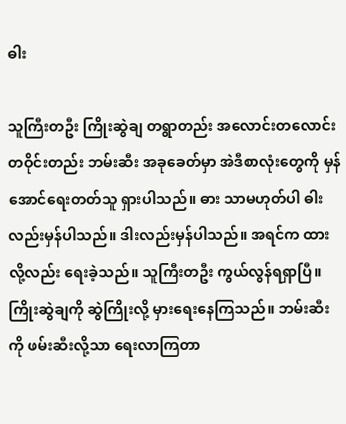ဓါး

သူကြီးတဦး ကြိုးဆွဲချ တရွာတည်း အလောင်းတလောင်း တဝိုင်းတည်း ဘမ်းဆီး အခုခေတ်မှာ အဲဒီစာလုံးတွေကို မှန်အောင်ရေးတတ်သူ ရှားပါသည်။ ဓား သာမဟုတ်ပါ ဓါးလည်းမှန်ပါသည်။ ဒါးလည်းမှန်ပါသည်။ အရင်က ထားလို့လည်း ရေးခဲ့သည်။ သူကြီးတဦး ကွယ်လွန်ရရှာပြီ။ ကြိုးဆွဲချကို ဆွဲကြိုးလို့ မှားရေးနေကြသည်။ ဘမ်းဆီး ကို ဖမ်းဆီးလို့သာ ရေးလာကြတာ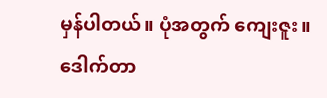မှန်ပါတယ်။ ပုံအတွက် ကျေးဇူး။ ဒေါက်တာ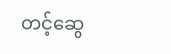တင့်ဆွေ